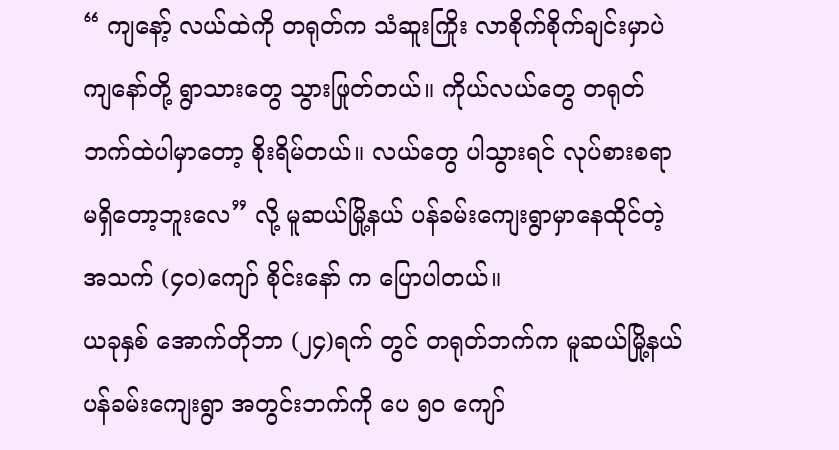“ ကျနော့် လယ်ထဲကို တရုတ်က သံဆူးကြိုး လာစိုက်စိုက်ချင်းမှာပဲ ကျနော်တို့ ရွာသားတွေ သွားဖြုတ်တယ်။ ကိုယ်လယ်တွေ တရုတ်ဘက်ထဲပါမှာတော့ စိုးရိမ်တယ်။ လယ်တွေ ပါသွားရင် လုပ်စားစရာမရှိတော့ဘူးလေ” လို့ မူဆယ်မြို့နယ် ပန်ခမ်းကျေးရွာမှာနေထိုင်တဲ့ အသက် (၄၀)ကျော် စိုင်းနော် က ပြောပါတယ်။
ယခုနှစ် အောက်တိုဘာ (၂၄)ရက် တွင် တရုတ်ဘက်က မူဆယ်မြို့နယ် ပန်ခမ်းကျေးရွာ အတွင်းဘက်ကို ပေ ၅၀ ကျော်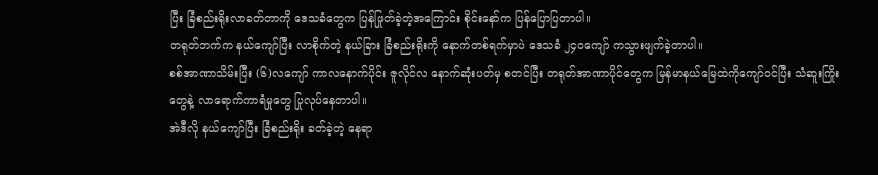ပြီး ခြံစည်းရိုးလာခတ်တာကို ဒေသခံတွေက ပြန်ဖြုတ်ခဲ့တဲ့အကြောင်း စိုင်းနော်က ပြန်ပြောပြတာပါ။
တရုတ်ဘက်က နယ်ကျော်ပြီး လာစိုက်တဲ့ နယ်ခြား ခြံစည်းရိုးကို နောက်တစ်ရက်မှာပဲ ဒေသခံ ၂၄၀ကျော် ကသွားဖျက်ခဲ့တာပါ။
စစ်အာဏာသိမ်းပြီး (၆)လကျော် ကာလနောက်ပိုင်း ဇူလိုင်လ နောက်ဆုံးပတ်မှ စတင်ပြီး တရုတ်အာဏာပိုင်တွေက မြန်မာနယ်မြေထဲကိုကျော်ဝင်ပြီး သံဆူးကြိုးတွေနဲ့ လာရောက်ကာရံမှုတွေ ပြုလုပ်နေတာပါ။
အဲဒီလို နယ်ကျော်ပြီး ခြံစည်းရိုး ခတ်ခဲ့တဲ့ နေရာ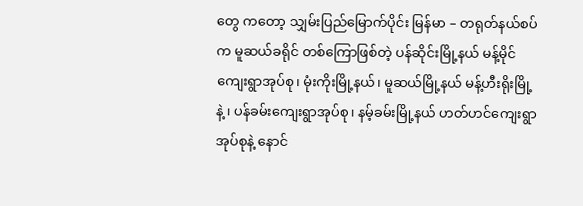တွေ ကတော့ သျှမ်းပြည်မြောက်ပိုင်း မြန်မာ – တရုတ်နယ်စပ်က မူဆယ်ခရိုင် တစ်ကြောဖြစ်တဲ့ ပန်ဆိုင်းမြို့နယ် မန့်မိုင်ကျေးရွာအုပ်စု၊ မုံးကိုးမြို့နယ်၊ မူဆယ်မြို့နယ် မန့်ဟီးရိုးမြို့ နဲ့ ၊ ပန်ခမ်းကျေးရွာအုပ်စု၊ နမ့်ခမ်းမြို့နယ် ဟတ်ဟင်ကျေးရွာအုပ်စုနဲ့ နောင်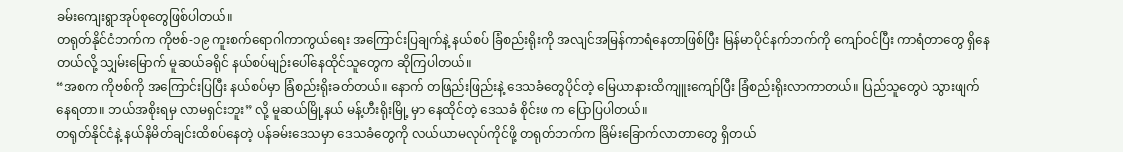ခမ်းကျေးရွာအုပ်စုတွေဖြစ်ပါတယ်။
တရုတ်နိုင်ငံဘက်က ကိုဗစ်-၁၉ ကူးစက်ရောဂါကာကွယ်ရေး အကြောင်းပြချက်နဲ့ နယ်စပ် ခြံစည်းရိုးကို အလျင်အမြန်ကာရံနေတာဖြစ်ပြီး မြန်မာပိုင်နက်ဘက်ကို ကျော်ဝင်ပြီး ကာရံတာတွေ ရှိနေတယ်လို့ သျှမ်းမြောက် မူဆယ်ခရိုင် နယ်စပ်မျဉ်းပေါ်နေထိုင်သူတွေက ဆိုကြပါတယ်။
“အစက ကိုဗစ်ကို အကြောင်းပြပြီး နယ်စပ်မှာ ခြံစည်းရိုးခတ်တယ်။ နောက် တဖြည်းဖြည်းနဲ့ ဒေသခံတွေပိုင်တဲ့ မြေယာနားထိကျူးကျော်ပြီး ခြံစည်းရိုးလာကာတယ်။ ပြည်သူတွေပဲ သွားဖျက်နေရတာ။ ဘယ်အစိုးရမှ လာမရှင်းဘူး” လို့ မူဆယ်မြို့နယ် မန့်ဟီးရိုးမြို့ မှာ နေထိုင်တဲ့ ဒေသခံ စိုင်းဖ က ပြောပြပါတယ်။
တရုတ်နိုင်ငံနဲ့ နယ်နိမိတ်ချင်းထိစပ်နေတဲ့ ပန်ခမ်းဒေသမှာ ဒေသခံတွေကို လယ်ယာမလုပ်ကိုင်ဖို့ တရုတ်ဘက်က ခြိမ်းခြောက်လာတာတွေ ရှိတယ်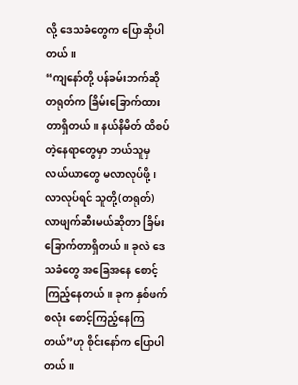လို့ ဒေသခံတွေက ပြောဆိုပါတယ်။
“ကျနော်တို့ ပန်ခမ်းဘက်ဆို တရုတ်က ခြိမ်းခြောက်ထားတာရှိတယ်။ နယ်နိမိတ် ထိစပ်တဲ့နေရာတွေမှာ ဘယ်သူမှ လယ်ယာတွေ မလာလုပ်ဖို့၊ လာလုပ်ရင် သူတို့(တရုတ်) လာဖျက်ဆီးမယ်ဆိုတာ ခြိမ်းခြောက်တာရှိတယ်။ ခုလဲ ဒေသခံတွေ အခြေအနေ စောင့်ကြည့်နေတယ်။ ခုက နှစ်ဖက်စလုံး စောင့်ကြည့်နေကြတယ်”ဟု စိုင်းနော်က ပြောပါတယ်။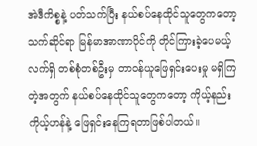အဲဒီကိစ္စနဲ့ ပတ်သက်ပြီး နယ်စပ်နေထိုင်သူတွေကတော့ သက်ဆိုင်ရာ မြန်မာအာဏာပိုင်ကို တိုင်ကြားခဲ့ပေမယ့် လက်ရှိ တစ်စုံတစ်ဦးမှ တာဝန်ယူဖြေရှင်းပေးမှု မရှိကြတဲ့အတွက် နယ်စပ်နေထိုင်သူတွေကတော့ ကိုယ့်နည်းကိုယ့်ဟန်နဲ့ ဖြေရှင်းနေကြရတာဖြစ်ပါတယ်။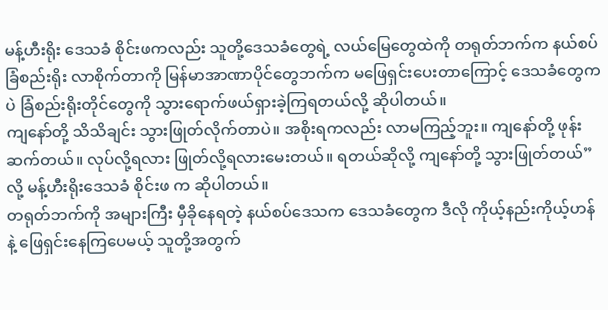မန့်ဟီးရိုး ဒေသခံ စိုင်းဖကလည်း သူတို့ဒေသခံတွေရဲ့ လယ်မြေတွေထဲကို တရုတ်ဘက်က နယ်စပ်ခြံစည်းရိုး လာစိုက်တာကို မြန်မာအာဏာပိုင်တွေဘက်က မဖြေရှင်းပေးတာကြောင့် ဒေသခံတွေကပဲ ခြံစည်းရိုးတိုင်တွေကို သွားရောက်ဖယ်ရှားခဲ့ကြရတယ်လို့ ဆိုပါတယ်။
ကျနော်တို့ သိသိချင်း သွားဖြုတ်လိုက်တာပဲ။ အစိုးရကလည်း လာမကြည့်ဘူး။ ကျနော်တို့ ဖုန်းဆက်တယ်။ လုပ်လို့ရလား ဖြုတ်လို့ရလားမေးတယ်။ ရတယ်ဆိုလို့ ကျနော်တို့ သွားဖြုတ်တယ်” လို့ မန့်ဟီးရိုးဒေသခံ စိုင်းဖ က ဆိုပါတယ်။
တရုတ်ဘက်ကို အများကြီး မှီခိုနေရတဲ့ နယ်စပ်ဒေသက ဒေသခံတွေက ဒီလို ကိုယ့်နည်းကိုယ့်ဟန်နဲ့ ဖြေရှင်းနေကြပေမယ့် သူတို့အတွက်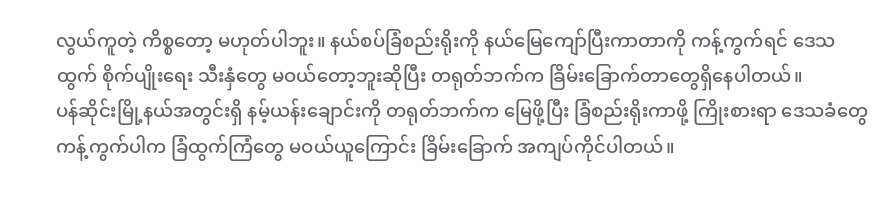လွယ်ကူတဲ့ ကိစ္စတော့ မဟုတ်ပါဘူး။ နယ်စပ်ခြံစည်းရိုးကို နယ်မြေကျော်ပြီးကာတာကို ကန့်ကွက်ရင် ဒေသထွက် စိုက်ပျိုးရေး သီးနှံတွေ မဝယ်တော့ဘူးဆိုပြီး တရုတ်ဘက်က ခြိမ်းခြောက်တာတွေရှိနေပါတယ်။
ပန်ဆိုင်းမြို့နယ်အတွင်းရှိ နမ့်ယန်းချောင်းကို တရုတ်ဘက်က မြေဖို့ပြီး ခြံစည်းရိုးကာဖို့ ကြိုးစားရာ ဒေသခံတွေ ကန့်ကွက်ပါက ခြံထွက်ကြံတွေ မဝယ်ယူကြောင်း ခြိမ်းခြောက် အကျပ်ကိုင်ပါတယ်။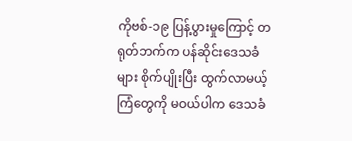ကိုဗစ်-၁၉ ပြန့်ပွားမှုကြောင့် တရုတ်ဘက်က ပန်ဆိုင်းဒေသခံများ စိုက်ပျိုးပြီး ထွက်လာမယ့် ကြံတွေကို မဝယ်ပါက ဒေသခံ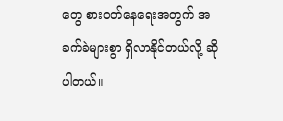တွေ စားဝတ်နေရေးအတွက် အခက်ခဲများစွာ ရှိလာနိုင်တယ်လို့ ဆိုပါတယ်။